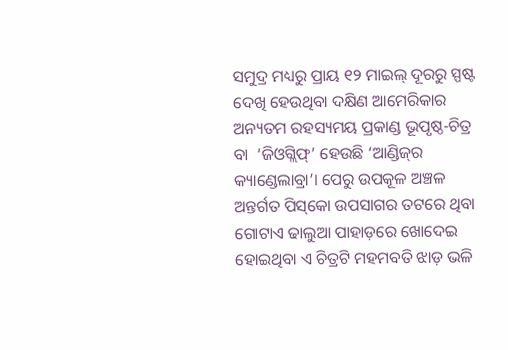ସମୁଦ୍ର ମଧ୍ୟରୁ ପ୍ରାୟ ୧୨ ମାଇଲ୍‌ ଦୂରରୁ ସ୍ପଷ୍ଟ ଦେଖି ହେଉଥିବା ଦକ୍ଷିଣ ଆମେରିକାର ଅନ୍ୟତମ ରହସ୍ୟମୟ ପ୍ରକାଣ୍ଡ ଭୂପୃଷ୍ଠ-ଚିତ୍ର ବା  ‘ଜିଓଗ୍ଲିଫ୍‌’ ହେଉଛି ‘ଆଣ୍ଡିଜ୍‌ର କ୍ୟାଣ୍ଡେଲାବ୍ରା’। ପେରୁ ଉପକୂଳ ଅଞ୍ଚଳ ଅନ୍ତର୍ଗତ ପିସ୍‌କୋ ଉପସାଗର ତଟରେ ଥିବା ଗୋଟାଏ ଢାଲୁଆ ପାହାଡ଼ରେ ଖୋଦେଇ ହୋଇଥିବା ଏ ଚିତ୍ରଟି ମହମବତି ଝାଡ଼ ଭଳି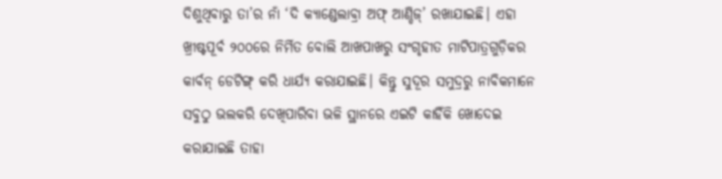ଦିଶୁଥିବାରୁ ତା’ର ନାଁ ‘ଦି କ୍ୟାଣ୍ଡେଲାବ୍ରା ଅଫ୍‌ ଆଣ୍ଡିଜ୍‌’ ରଖାଯାଇଛି। ଏହା ଖ୍ରୀଷ୍ଟପୂର୍ବ ୨୦୦ରେ ନିର୍ମିତ ବୋଲି ଆଖପାଖରୁ ସଂଗୃହୀତ ମାଟିପାତ୍ରଗୁଡ଼ିକର କାର୍ବନ୍‌ ଡେଟିଙ୍ଗ୍‌ କରି ଧାର୍ଯ୍ୟ କରାଯାଇଛି। କିନ୍ତୁ ସୁଦୂର ସମୁଦ୍ରରୁ ନାବିକମାନେ ସବୁଠୁ ଭଲକରି ଦେଖିପାରିବା ଭଳି ସ୍ଥାନରେ ଏଇଟି କାହିଁକି ଖୋଦେଇ କରାଯାଇଛି ତାହା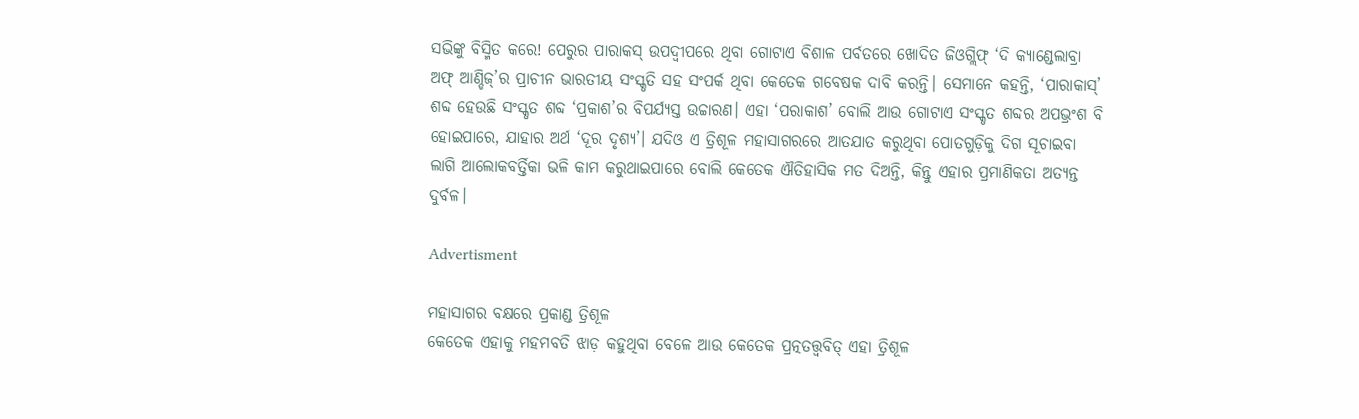ସଭିଙ୍କୁ ବିସ୍ମିତ କରେ! ପେରୁର ପାରାକସ୍‌ ଉପଦ୍ବୀପରେ ଥିବା ଗୋଟାଏ ବିଶାଳ ପର୍ବତରେ ଖୋଦିତ ଜିଓଗ୍ଲିଫ୍‌ ‘ଦି କ୍ୟାଣ୍ଡେଲାବ୍ରା ଅଫ୍‌ ଆଣ୍ଡିଜ୍‌’ର ପ୍ରାଚୀନ ଭାରତୀୟ ସଂସ୍କୃତି ସହ ସଂପର୍କ ଥିବା କେତେକ ଗବେଷକ ଦାବି କରନ୍ତି। ସେମାନେ କହନ୍ତି, ‘ପାରାକାସ୍’ ଶବ୍ଦ ହେଉଛି ସଂସ୍କୃତ ଶବ୍ଦ ‘ପ୍ରକାଶ’ର ବିପର୍ଯ୍ୟସ୍ତ ଉଚ୍ଚାରଣ। ଏହା ‘ପରାକାଶ’ ବୋଲି ଆଉ ଗୋଟାଏ ସଂସ୍କୃତ ଶବ୍ଦର ଅପଭ୍ରଂଶ ବି ହୋଇପାରେ, ଯାହାର ଅର୍ଥ ‘ଦୂର ଦୃଶ୍ୟ’। ଯଦିଓ ଏ ତ୍ରିଶୂଳ ମହାସାଗରରେ ଆତଯାତ କରୁଥିବା ପୋତଗୁଡ଼ିକୁ ଦିଗ ସୂଚାଇବା ଲାଗି ଆଲୋକବର୍ତ୍ତିକା ଭଳି କାମ କରୁଥାଇପାରେ ବୋଲି କେତେକ ଐତିହାସିକ ମତ ଦିଅନ୍ତି, କିନ୍ତୁ ଏହାର ପ୍ରମାଣିକତ‌ା ଅତ୍ୟନ୍ତ ଦୁର୍ବଳ।

Advertisment

ମହାସାଗର ବକ୍ଷରେ ପ୍ରକାଣ୍ଡ ତ୍ରିଶୂଳ
କେତେକ ଏହାକୁ ମହମବତି ଝାଡ଼ କହୁଥିବା ବେଳେ ଆଉ କେତେକ ପ୍ରତ୍ନତତ୍ତ୍ବବିତ୍‌ ଏହା ତ୍ରିଶୂଳ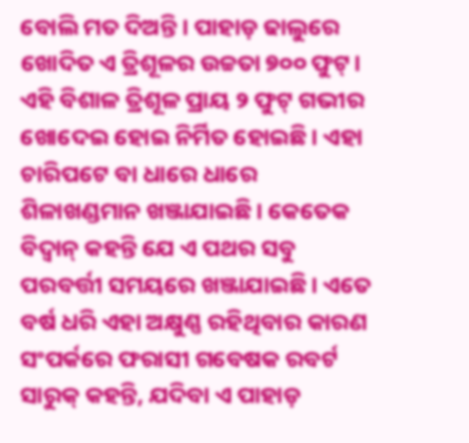ବୋଲି ମତ ଦିଅନ୍ତି। ପାହାଡ଼ ଢାଲୁରେ ଖୋଦିତ ଏ ତ୍ରିଶୂଳର ଉଚ୍ଚତା ୭୦୦ ଫୁଟ୍‌। ଏହି ବିଶାଳ ତ୍ରିଶୂଳ ପ୍ରାୟ ୨ ଫୁଟ୍‌ ଗଭୀର ଖୋଦେଇ ହୋଇ ନିର୍ମିତ ହୋଇଛି। ଏହା ଚାରିପଟେ ବା ଧାରେ ଧାରେ ଶିଳାଖଣ୍ଡମାନ ଖଞ୍ଜାଯାଇଛି। କେତେକ ବିଦ୍ବାନ୍‌ କହନ୍ତି ଯେ ଏ ପଥର ସବୁ ପରବର୍ତ୍ତୀ ସମୟରେ ଖଞ୍ଜାଯାଇଛି। ଏତେ ବର୍ଷ ଧରି ଏହା ଅକ୍ଷୁଣ୍ଣ ରହିଥିବାର କାରଣ ସଂପର୍କରେ ଫରାସୀ ଗବେଷକ ରବର୍ଟ ସାରୁକ୍‌ କହନ୍ତି, ଯଦିବା ଏ ପାହାଡ଼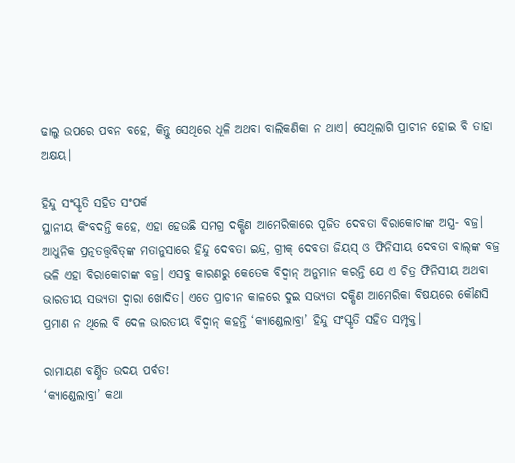ଢାଲୁ ଉପରେ ପବନ ବହେ, କିନ୍ତୁ ସେଥିରେ ଧୂଳି ଅଥବା ବାଲିକଣିକା ନ ଥାଏ। ସେଥିଲାଗି ପ୍ରାଚୀନ ହୋଇ ବି ତାହା ଅକ୍ଷୟ।

ହିନ୍ଦୁ ସଂସ୍କୃତି ସହିତ ସଂପର୍କ
ସ୍ଥାନୀୟ କିଂବଦନ୍ତି କହେ, ଏହା ହେଉଛି ସମଗ୍ର ଦକ୍ଷିଣ ଆମେରିକାରେ ପୂଜିତ ଦେବତା ବିରାକୋଚାଙ୍କ ଅସ୍ତ୍ର- ବଜ୍ର। ଆଧୁନିକ ପ୍ରତ୍ନତତ୍ତ୍ବବିତ୍‌ଙ୍କ ମତାନୁସାରେ ହିନ୍ଦୁ ଦେବତା ଇନ୍ଦ୍ର, ଗ୍ରୀକ୍‌ ଦେବତା ଜିୟସ୍‌ ଓ ଫିନିସୀୟ ଦେବତା ବାଲ୍‌ଙ୍କ ବଜ୍ର ଭଳି ଏହା ବିରାକୋଚାଙ୍କ ବଜ୍ର। ଏସବୁ କାରଣରୁ କେତେକ ବିଦ୍ବାନ୍‌ ଅନୁମାନ କରନ୍ତି ଯେ ଏ ଚିତ୍ର ଫିନିସୀୟ ଅଥବା ଭାରତୀୟ ସଭ୍ୟତା ଦ୍ବାରା ଖୋଦିତ। ଏତେ ପ୍ରାଚୀନ କାଳରେ ଦୁଇ ସଭ୍ୟତା ଦକ୍ଷିଣ ଆମେରିକା ବିଷୟରେ କୌଣସି ପ୍ରମାଣ ନ ଥିଲେ ବି ଦ‌େଳ ଭାରତୀୟ ବିଦ୍ବାନ୍‌ କହନ୍ତି ‘କ୍ୟାଣ୍ଡେଲାବ୍ରା’ ହିନ୍ଦୁ ସଂସ୍କୃତି ସହିତ ସମ୍ପୃକ୍ତ।

ରାମାୟଣ ବର୍ଣ୍ଣିତ ଉଦୟ ପର୍ବତ!
‘କ୍ୟାଣ୍ଡେଲାବ୍ରା’ କଥା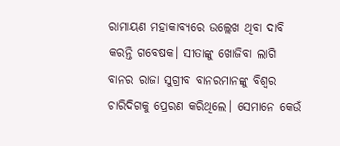ରାମାୟଣ ମହାକାବ୍ୟରେ ଉଲ୍ଲେଖ ଥିବା ଦାବି କରନ୍ତି ଗବେଷକ। ସୀତାଙ୍କୁ ଖୋଜିବା ଲାଗି ବାନର ରାଜା ସୁଗ୍ରୀବ ବାନରମାନଙ୍କୁ ବିଶ୍ବର ଚାରିଦିଗକୁ ପ୍ରେରଣ କରିଥିଲେ। ସେମାନେ କେଉଁ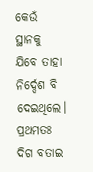କେଉଁ ସ୍ଥାନକୁ ଯିବେ ତାହା ନିର୍ଦ୍ଦେଶ ବି ଦେଇଥିଲେ। ପ୍ରଥମତଃ ଦିଗ ବତାଇ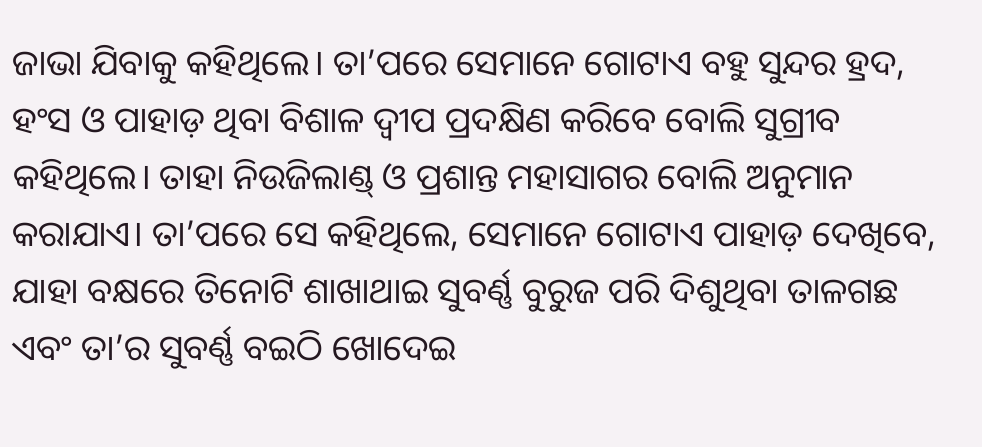ଜାଭା ଯିବାକୁ କହିଥିଲେ। ତା’ପରେ ସେମାନେ ଗୋଟାଏ ବହୁ ସୁନ୍ଦର ହ୍ରଦ, ହଂସ ଓ ପାହାଡ଼ ଥିବା ବିଶାଳ ଦ୍ବୀପ ପ୍ରଦକ୍ଷିଣ କରିବେ ବୋଲି ସୁଗ୍ରୀବ କହିଥିଲେ। ତାହା ନିଉଜିଲାଣ୍ଡ୍‌ ଓ ପ୍ରଶାନ୍ତ ମହାସାଗର ବୋଲି ଅନୁମାନ କରାଯାଏ। ତା’ପରେ ସେ କହିଥିଲେ, ସେମାନେ ଗୋଟାଏ ପାହାଡ଼ ଦେଖିବେ, ଯାହା ବକ୍ଷରେ ତିନୋଟି ଶାଖାଥାଇ ସୁବର୍ଣ୍ଣ ବୁରୁଜ ପରି ଦିଶୁଥିବା ତାଳଗଛ ଏବଂ ତା’ର ସୁବର୍ଣ୍ଣ ବଇଠି ଖୋଦେଇ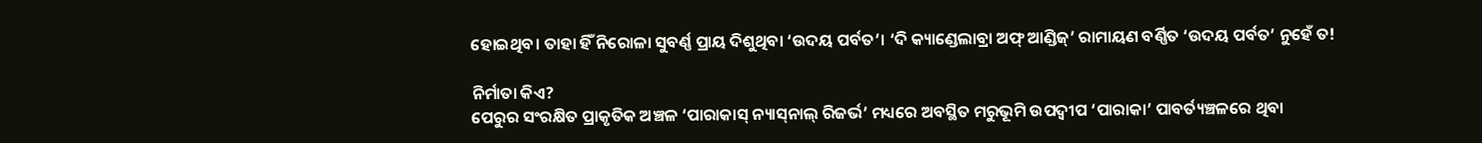ହୋଇଥିବ। ତାହା ହିଁ ନିରୋଳା ସୁବର୍ଣ୍ଣ ପ୍ରାୟ ଦିଶୁଥିବା ‘ଉଦୟ ପର୍ବତ’। ‘ଦି କ୍ୟାଣ୍ଡେଲାବ୍ରା ଅଫ୍‌ ଆଣ୍ଡିଜ୍‌’ ରାମାୟଣ ବର୍ଣ୍ଣିତ ‘ଉଦୟ ପର୍ବତ’ ନୁହେଁ ତ!

ନିର୍ମାତା କିଏ?
ପେରୁର ସଂରକ୍ଷିତ ପ୍ରାକୃତିକ ଅଞ୍ଚଳ ‘ପାରାକାସ୍‌ ନ୍ୟାସ୍‌ନାଲ୍‌ ରିଜର୍ଭ’ ମଧ୍ୟରେ ଅବସ୍ଥିତ ମରୁଭୂମି ଉପଦ୍ବୀପ ‘ପାରାକା’ ପାବର୍ତ୍ୟଞ୍ଚଳରେ ଥିବା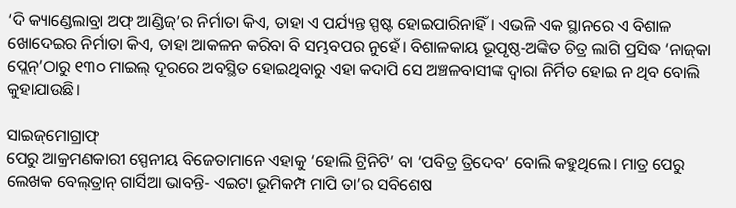‘ଦି କ୍ୟାଣ୍ଡେଲାବ୍ରା ଅଫ୍‌ ଆଣ୍ଡିଜ୍‌’ର ନିର୍ମାତା କିଏ, ତାହା ଏ ପର୍ଯ୍ୟନ୍ତ ସ୍ପଷ୍ଟ ହୋଇପାରିନାହିଁ। ଏଭଳି ଏକ ସ୍ଥାନରେ ଏ ବିଶାଳ  ଖୋଦେଇର ନିର୍ମାତା କିଏ, ତାହା ଆକଳନ କରିବା ବି ସମ୍ଭବପର ନୁହେଁ। ବିଶାଳକାୟ ଭୂପୃଷ୍ଠ-ଅଙ୍କିତ ଚିତ୍ର ଲାଗି ପ୍ରସିଦ୍ଧ ‘ନାଜ୍‌କା ପ୍ଲେନ୍‌’ଠାରୁ ୧୩୦ ମାଇଲ୍‌ ଦୂରରେ ଅବସ୍ଥିତ ହୋଇଥିବାରୁ ଏହା କଦାପି ସେ ଅଞ୍ଚଳବାସୀଙ୍କ ଦ୍ବାରା ନିର୍ମିତ ହୋଇ ନ ଥିବ ବୋଲି କୁହାଯାଉଛି।

ସାଇଜ୍‌ମୋଗ୍ରାଫ୍‌
ପେରୁ ଆକ୍ରମଣକାରୀ ସ୍ପେନୀୟ ବିଜେତ‌ାମ‌ାନେ ଏହାକୁ ‘ହୋଲି ଟ୍ରିନିଟି’ ବା ‘ପବିତ୍ର ତ୍ରିଦେବ’ ବୋଲି କହୁଥିଲେ। ମାତ୍ର ପେରୁ ଲେଖକ ବେଲ୍‌ତ୍ରାନ୍‌ ଗାର୍ସିଆ ଭାବନ୍ତି- ଏଇଟା ଭୂମିକମ୍ପ ମାପି ତା’ର ସବିଶେଷ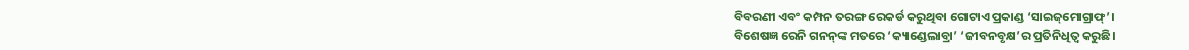ବିବରଣୀ ଏବଂ କମ୍ପନ ତରଙ୍ଗ ରେକର୍ଡ କରୁଥିବା ଗୋଟାଏ ପ୍ରକାଣ୍ଡ ‘ସାଇଜ୍‌ମୋଗ୍ରାଫ୍‌’।
ବିଶେଷଜ୍ଞ ରେନି ଗନନ୍‌ଙ୍କ ମତରେ ‘କ୍ୟାଣ୍ଡେଲାବ୍ରା’ ‘ଜୀବନବୃକ୍ଷ’ର ପ୍ରତିନିଧିତ୍ବ କରୁଛି।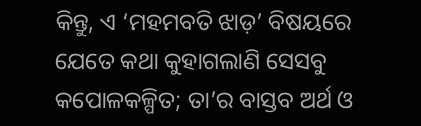କିନ୍ତୁ, ଏ ‘ମହମବତି ଝାଡ଼’ ବିଷୟରେ ଯେତେ କଥା କୁହାଗଲାଣି ସେସବୁ କପୋଳକଳ୍ପିତ; ତା’ର ବାସ୍ତବ ଅର୍ଥ ଓ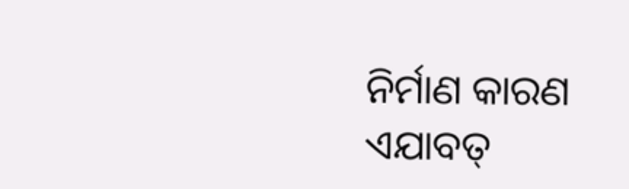ନିର୍ମାଣ କାରଣ ଏଯାବତ୍‌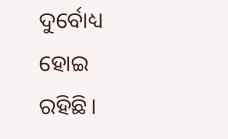ଦୁର୍ବୋଧ୍ୟ ହୋଇ ରହିଛି।